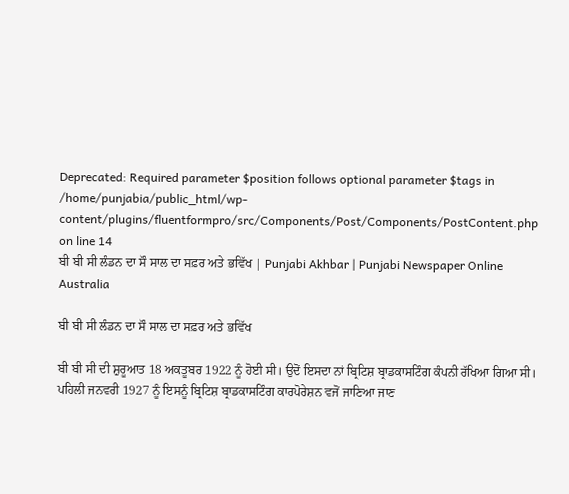Deprecated: Required parameter $position follows optional parameter $tags in /home/punjabia/public_html/wp-content/plugins/fluentformpro/src/Components/Post/Components/PostContent.php on line 14
ਬੀ ਬੀ ਸੀ ਲੰਡਨ ਦਾ ਸੌ ਸਾਲ ਦਾ ਸਫ਼ਰ ਅਤੇ ਭਵਿੱਖ | Punjabi Akhbar | Punjabi Newspaper Online Australia

ਬੀ ਬੀ ਸੀ ਲੰਡਨ ਦਾ ਸੌ ਸਾਲ ਦਾ ਸਫ਼ਰ ਅਤੇ ਭਵਿੱਖ

ਬੀ ਬੀ ਸੀ ਦੀ ਸ਼ੁਰੂਆਤ 18 ਅਕਤੂਬਰ 1922 ਨੂੰ ਹੋਈ ਸੀ। ਉਦੋਂ ਇਸਦਾ ਨਾਂ ਬ੍ਰਿਟਿਸ਼ ਬ੍ਰਾਡਕਾਸਟਿੰਗ ਕੰਪਨੀ ਰੱਖਿਆ ਗਿਆ ਸੀ। ਪਹਿਲੀ ਜਨਵਰੀ 1927 ਨੂੰ ਇਸਨੂੰ ਬ੍ਰਿਟਿਸ਼ ਬ੍ਰਾਡਕਾਸਟਿੰਗ ਕਾਰਪੋਰੇਸ਼ਨ ਵਜੋਂ ਜਾਣਿਆ ਜਾਣ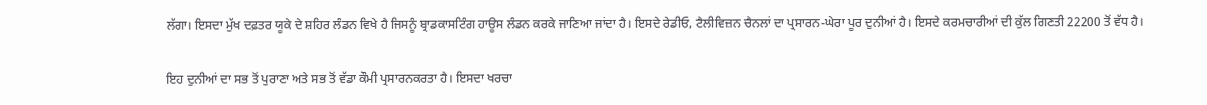ਲੱਗਾ। ਇਸਦਾ ਮੁੱਖ ਦਫ਼ਤਰ ਯੂਕੇ ਦੇ ਸ਼ਹਿਰ ਲੰਡਨ ਵਿਖੇ ਹੈ ਜਿਸਨੂੰ ਬ੍ਰਾਡਕਾਸਟਿੰਗ ਹਾਊਸ ਲੰਡਨ ਕਰਕੇ ਜਾਣਿਆ ਜਾਂਦਾ ਹੈ। ਇਸਦੇ ਰੇਡੀਓ, ਟੈਲੀਵਿਜ਼ਨ ਚੈਨਲਾਂ ਦਾ ਪ੍ਰਸਾਰਨ-ਘੇਰਾ ਪੂਰ ਦੁਨੀਆਂ ਹੈ। ਇਸਦੇ ਕਰਮਚਾਰੀਆਂ ਦੀ ਕੁੱਲ ਗਿਣਤੀ 22200 ਤੋਂ ਵੱਧ ਹੈ।

ਇਹ ਦੁਨੀਆਂ ਦਾ ਸਭ ਤੋਂ ਪੁਰਾਣਾ ਅਤੇ ਸਭ ਤੋਂ ਵੱਡਾ ਕੌਮੀ ਪ੍ਰਸਾਰਨਕਰਤਾ ਹੈ। ਇਸਦਾ ਖਰਚਾ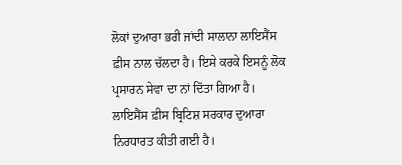ਲੋਕਾਂ ਦੁਆਰਾ ਭਰੀ ਜਾਂਦੀ ਸਾਲਾਨਾ ਲਾਇਸੈਂਸ ਫ਼ੀਸ ਨਾਲ ਚੱਲਦਾ ਹੈ। ਇਸੇ ਕਰਕੇ ਇਸਨੂੰ ਲੋਕ ਪ੍ਰਸਾਰਨ ਸੇਵਾ ਦਾ ਨਾਂ ਦਿੱਤਾ ਗਿਆ ਹੈ। ਲਾਇਸੈਂਸ ਫ਼ੀਸ ਬ੍ਰਿਟਿਸ਼ ਸਰਕਾਰ ਦੁਆਰਾ ਨਿਰਧਾਰਤ ਕੀਤੀ ਗਈ ਹੈ।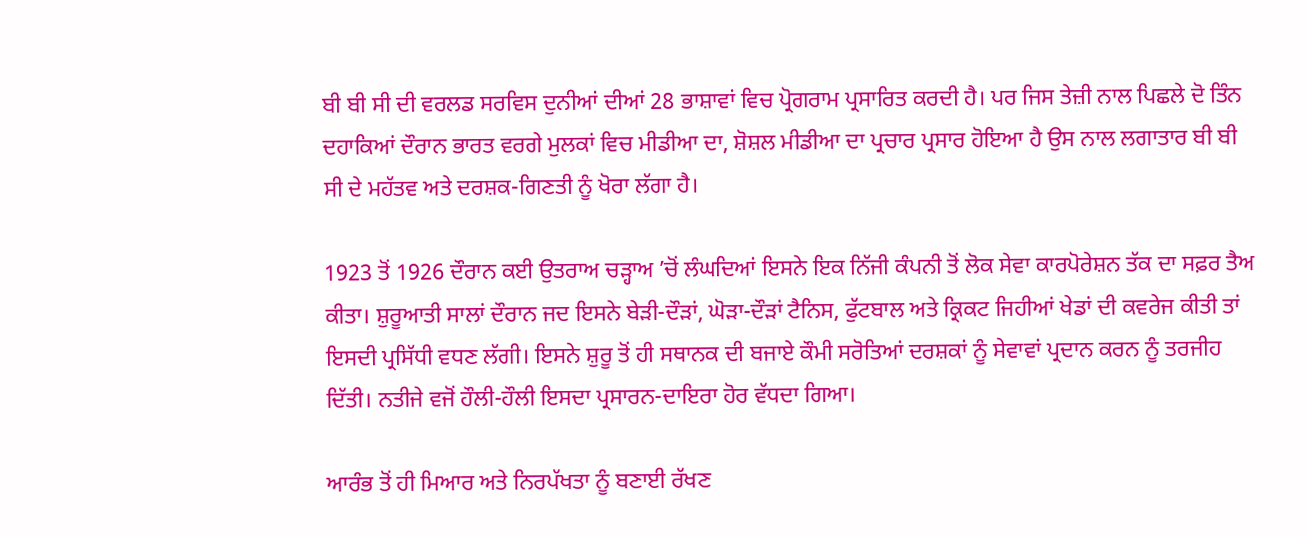ਬੀ ਬੀ ਸੀ ਦੀ ਵਰਲਡ ਸਰਵਿਸ ਦੁਨੀਆਂ ਦੀਆਂ 28 ਭਾਸ਼ਾਵਾਂ ਵਿਚ ਪ੍ਰੋਗਰਾਮ ਪ੍ਰਸਾਰਿਤ ਕਰਦੀ ਹੈ। ਪਰ ਜਿਸ ਤੇਜ਼ੀ ਨਾਲ ਪਿਛਲੇ ਦੋ ਤਿੰਨ ਦਹਾਕਿਆਂ ਦੌਰਾਨ ਭਾਰਤ ਵਰਗੇ ਮੁਲਕਾਂ ਵਿਚ ਮੀਡੀਆ ਦਾ, ਸ਼ੋਸ਼ਲ ਮੀਡੀਆ ਦਾ ਪ੍ਰਚਾਰ ਪ੍ਰਸਾਰ ਹੋਇਆ ਹੈ ਉਸ ਨਾਲ ਲਗਾਤਾਰ ਬੀ ਬੀ ਸੀ ਦੇ ਮਹੱਤਵ ਅਤੇ ਦਰਸ਼ਕ-ਗਿਣਤੀ ਨੂੰ ਖੋਰਾ ਲੱਗਾ ਹੈ।

1923 ਤੋਂ 1926 ਦੌਰਾਨ ਕਈ ਉਤਰਾਅ ਚੜ੍ਹਾਅ ʼਚੋਂ ਲੰਘਦਿਆਂ ਇਸਨੇ ਇਕ ਨਿੱਜੀ ਕੰਪਨੀ ਤੋਂ ਲੋਕ ਸੇਵਾ ਕਾਰਪੋਰੇਸ਼ਨ ਤੱਕ ਦਾ ਸਫ਼ਰ ਤੈਅ ਕੀਤਾ। ਸ਼ੁਰੂਆਤੀ ਸਾਲਾਂ ਦੌਰਾਨ ਜਦ ਇਸਨੇ ਬੇੜੀ-ਦੌੜਾਂ, ਘੋੜਾ-ਦੌੜਾਂ ਟੈਨਿਸ, ਫੁੱਟਬਾਲ ਅਤੇ ਕ੍ਰਿਕਟ ਜਿਹੀਆਂ ਖੇਡਾਂ ਦੀ ਕਵਰੇਜ ਕੀਤੀ ਤਾਂ ਇਸਦੀ ਪ੍ਰਸਿੱਧੀ ਵਧਣ ਲੱਗੀ। ਇਸਨੇ ਸ਼ੁਰੂ ਤੋਂ ਹੀ ਸਥਾਨਕ ਦੀ ਬਜਾਏ ਕੌਮੀ ਸਰੋਤਿਆਂ ਦਰਸ਼ਕਾਂ ਨੂੰ ਸੇਵਾਵਾਂ ਪ੍ਰਦਾਨ ਕਰਨ ਨੂੰ ਤਰਜੀਹ ਦਿੱਤੀ। ਨਤੀਜੇ ਵਜੋਂ ਹੌਲੀ-ਹੌਲੀ ਇਸਦਾ ਪ੍ਰਸਾਰਨ-ਦਾਇਰਾ ਹੋਰ ਵੱਧਦਾ ਗਿਆ।

ਆਰੰਭ ਤੋਂ ਹੀ ਮਿਆਰ ਅਤੇ ਨਿਰਪੱਖਤਾ ਨੂੰ ਬਣਾਈ ਰੱਖਣ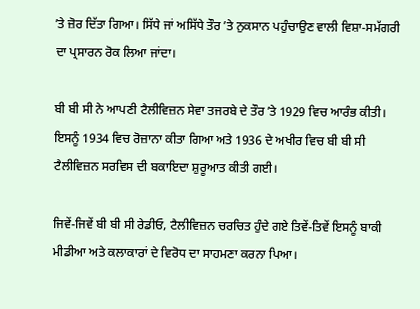ʼਤੇ ਜ਼ੋਰ ਦਿੱਤਾ ਗਿਆ। ਸਿੱਧੇ ਜਾਂ ਅਸਿੱਧੇ ਤੌਰ ʼਤੇ ਨੁਕਸਾਨ ਪਹੁੰਚਾਉਣ ਵਾਲੀ ਵਿਸ਼ਾ-ਸਮੱਗਰੀ ਦਾ ਪ੍ਰਸਾਰਨ ਰੋਕ ਲਿਆ ਜਾਂਦਾ।

ਬੀ ਬੀ ਸੀ ਨੇ ਆਪਣੀ ਟੈਲੀਵਿਜ਼ਨ ਸੇਵਾ ਤਜਰਬੇ ਦੇ ਤੌਰ ʼਤੇ 1929 ਵਿਚ ਆਰੰਭ ਕੀਤੀ। ਇਸਨੂੰ 1934 ਵਿਚ ਰੋਜ਼ਾਨਾ ਕੀਤਾ ਗਿਆ ਅਤੇ 1936 ਦੇ ਅਖੀਰ ਵਿਚ ਬੀ ਬੀ ਸੀ ਟੈਲੀਵਿਜ਼ਨ ਸਰਵਿਸ ਦੀ ਬਕਾਇਦਾ ਸ਼ੁਰੂਆਤ ਕੀਤੀ ਗਈ।

ਜਿਵੇਂ-ਜਿਵੇਂ ਬੀ ਬੀ ਸੀ ਰੇਡੀਓ, ਟੈਲੀਵਿਜ਼ਨ ਚਰਚਿਤ ਹੁੰਦੇ ਗਏ ਤਿਵੇਂ-ਤਿਵੇਂ ਇਸਨੂੰ ਬਾਕੀ ਮੀਡੀਆ ਅਤੇ ਕਲਾਕਾਰਾਂ ਦੇ ਵਿਰੋਧ ਦਾ ਸਾਹਮਣਾ ਕਰਨਾ ਪਿਆ।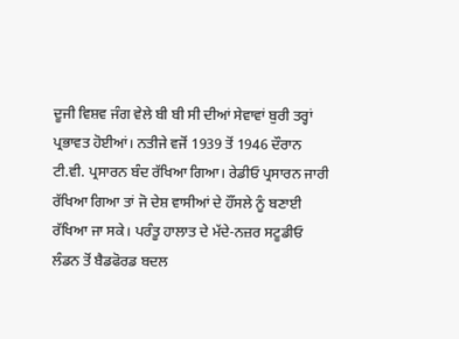ਦੂਜੀ ਵਿਸ਼ਵ ਜੰਗ ਵੇਲੇ ਬੀ ਬੀ ਸੀ ਦੀਆਂ ਸੇਵਾਵਾਂ ਬੁਰੀ ਤਰ੍ਹਾਂ ਪ੍ਰਭਾਵਤ ਹੋਈਆਂ। ਨਤੀਜੇ ਵਜੋਂ 1939 ਤੋਂ 1946 ਦੌਰਾਨ ਟੀ.ਵੀ. ਪ੍ਰਸਾਰਨ ਬੰਦ ਰੱਖਿਆ ਗਿਆ। ਰੇਡੀਓ ਪ੍ਰਸਾਰਨ ਜਾਰੀ ਰੱਖਿਆ ਗਿਆ ਤਾਂ ਜੋ ਦੇਸ਼ ਵਾਸੀਆਂ ਦੇ ਹੌਂਸਲੇ ਨੂੰ ਬਣਾਈ ਰੱਖਿਆ ਜਾ ਸਕੇ। ਪਰੰਤੂ ਹਾਲਾਤ ਦੇ ਮੱਦੇ-ਨਜ਼ਰ ਸਟੂਡੀਓ ਲੰਡਨ ਤੋਂ ਬੈਡਫੋਰਡ ਬਦਲ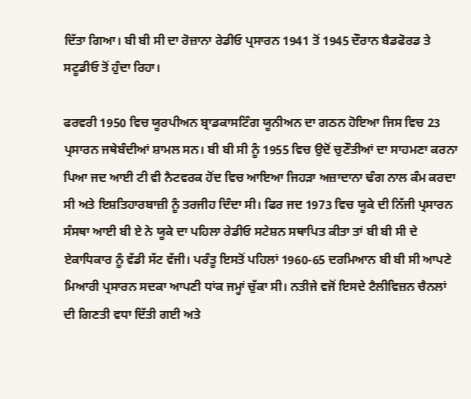ਦਿੱਤਾ ਗਿਆ। ਬੀ ਬੀ ਸੀ ਦਾ ਰੋਜ਼ਾਨਾ ਰੇਡੀਓ ਪ੍ਰਸਾਰਨ 1941 ਤੋਂ 1945 ਦੌਰਾਨ ਬੈਡਫੋਰਡ ਤੇ ਸਟੂਡੀਓ ਤੋਂ ਹੁੰਦਾ ਰਿਹਾ।

ਫਰਵਰੀ 1950 ਵਿਚ ਯੂਰਪੀਅਨ ਬ੍ਰਾਡਕਾਸਟਿੰਗ ਯੂਨੀਅਨ ਦਾ ਗਠਨ ਹੋਇਆ ਜਿਸ ਵਿਚ 23 ਪ੍ਰਸਾਰਨ ਜਥੇਬੰਦੀਆਂ ਸ਼ਾਮਲ ਸਨ। ਬੀ ਬੀ ਸੀ ਨੂੰ 1955 ਵਿਚ ਉਦੋਂ ਚੁਣੌਤੀਆਂ ਦਾ ਸਾਹਮਣਾ ਕਰਨਾ ਪਿਆ ਜਦ ਆਈ ਟੀ ਵੀ ਨੈਟਵਰਕ ਹੋਂਦ ਵਿਚ ਆਇਆ ਜਿਹੜਾ ਅਜ਼ਾਦਾਨਾ ਢੰਗ ਨਾਲ ਕੰਮ ਕਰਦਾ ਸੀ ਅਤੇ ਇਸ਼ਤਿਹਾਰਬਾਜ਼ੀ ਨੂੰ ਤਰਜੀਹ ਦਿੰਦਾ ਸੀ। ਫਿਰ ਜਦ 1973 ਵਿਚ ਯੂਕੇ ਦੀ ਨਿੱਜੀ ਪ੍ਰਸਾਰਨ ਸੰਸਥਾ ਆਈ ਬੀ ਏ ਨੇ ਯੂਕੇ ਦਾ ਪਹਿਲਾ ਰੇਡੀਓ ਸਟੇਸ਼ਨ ਸਥਾਪਿਤ ਕੀਤਾ ਤਾਂ ਬੀ ਬੀ ਸੀ ਦੇ ਏਕਾਧਿਕਾਰ ਨੂੰ ਵੱਡੀ ਸੱਟ ਵੱਜੀ। ਪਰੰਤੂ ਇਸਤੋਂ ਪਹਿਲਾਂ 1960-65 ਦਰਮਿਆਨ ਬੀ ਬੀ ਸੀ ਆਪਣੇ ਮਿਆਰੀ ਪ੍ਰਸਾਰਨ ਸਦਕਾ ਆਪਣੀ ਧਾਂਕ ਜਮ੍ਹਾਂ ਚੁੱਕਾ ਸੀ। ਨਤੀਜੇ ਵਜੋਂ ਇਸਦੇ ਟੈਲੀਵਿਜ਼ਨ ਚੈਨਲਾਂ ਦੀ ਗਿਣਤੀ ਵਧਾ ਦਿੱਤੀ ਗਈ ਅਤੇ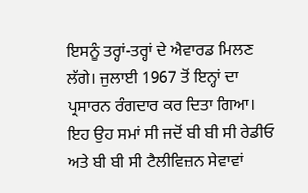ਇਸਨੂੰ ਤਰ੍ਹਾਂ-ਤਰ੍ਹਾਂ ਦੇ ਐਵਾਰਡ ਮਿਲਣ ਲੱਗੇ। ਜੁਲਾਈ 1967 ਤੋਂ ਇਨ੍ਹਾਂ ਦਾ ਪ੍ਰਸਾਰਨ ਰੰਗਦਾਰ ਕਰ ਦਿਤਾ ਗਿਆ। ਇਹ ਉਹ ਸਮਾਂ ਸੀ ਜਦੋਂ ਬੀ ਬੀ ਸੀ ਰੇਡੀਓ ਅਤੇ ਬੀ ਬੀ ਸੀ ਟੈਲੀਵਿਜ਼ਨ ਸੇਵਾਵਾਂ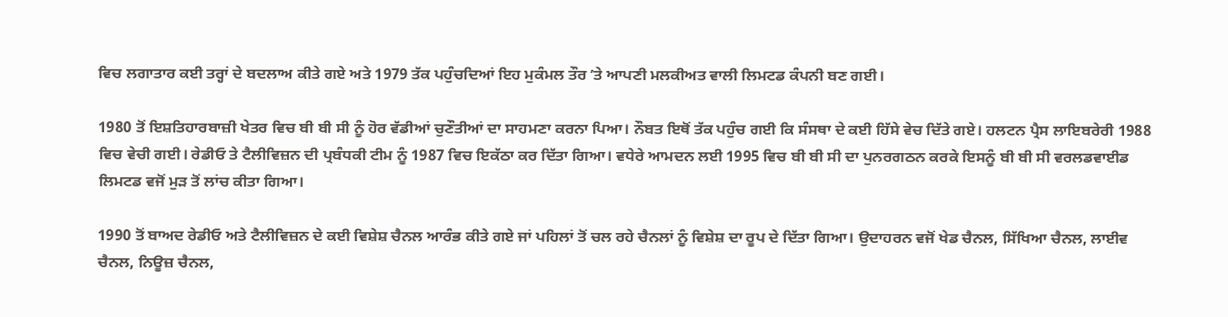ਵਿਚ ਲਗਾਤਾਰ ਕਈ ਤਰ੍ਹਾਂ ਦੇ ਬਦਲਾਅ ਕੀਤੇ ਗਏ ਅਤੇ 1979 ਤੱਕ ਪਹੁੰਚਦਿਆਂ ਇਹ ਮੁਕੰਮਲ ਤੌਰ ʼਤੇ ਆਪਣੀ ਮਲਕੀਅਤ ਵਾਲੀ ਲਿਮਟਡ ਕੰਪਨੀ ਬਣ ਗਈ।

1980 ਤੋਂ ਇਸ਼ਤਿਹਾਰਬਾਜ਼ੀ ਖੇਤਰ ਵਿਚ ਬੀ ਬੀ ਸੀ ਨੂੰ ਹੋਰ ਵੱਡੀਆਂ ਚੁਣੌਤੀਆਂ ਦਾ ਸਾਹਮਣਾ ਕਰਨਾ ਪਿਆ। ਨੌਬਤ ਇਥੋਂ ਤੱਕ ਪਹੁੰਚ ਗਈ ਕਿ ਸੰਸਥਾ ਦੇ ਕਈ ਹਿੱਸੇ ਵੇਚ ਦਿੱਤੇ ਗਏ। ਹਲਟਨ ਪ੍ਰੈਸ ਲਾਇਬਰੇਰੀ 1988 ਵਿਚ ਵੇਚੀ ਗਈ। ਰੇਡੀਓ ਤੇ ਟੈਲੀਵਿਜ਼ਨ ਦੀ ਪ੍ਰਬੰਧਕੀ ਟੀਮ ਨੂੰ 1987 ਵਿਚ ਇਕੱਠਾ ਕਰ ਦਿੱਤਾ ਗਿਆ। ਵਧੇਰੇ ਆਮਦਨ ਲਈ 1995 ਵਿਚ ਬੀ ਬੀ ਸੀ ਦਾ ਪੁਨਰਗਠਨ ਕਰਕੇ ਇਸਨੂੰ ਬੀ ਬੀ ਸੀ ਵਰਲਡਵਾਈਡ ਲਿਮਟਡ ਵਜੋਂ ਮੁੜ ਤੋਂ ਲਾਂਚ ਕੀਤਾ ਗਿਆ।

1990 ਤੋਂ ਬਾਅਦ ਰੇਡੀਓ ਅਤੇ ਟੈਲੀਵਿਜ਼ਨ ਦੇ ਕਈ ਵਿਸ਼ੇਸ਼ ਚੈਨਲ ਆਰੰਭ ਕੀਤੇ ਗਏ ਜਾਂ ਪਹਿਲਾਂ ਤੋਂ ਚਲ ਰਹੇ ਚੈਨਲਾਂ ਨੂੰ ਵਿਸ਼ੇਸ਼ ਦਾ ਰੂਪ ਦੇ ਦਿੱਤਾ ਗਿਆ। ਉਦਾਹਰਨ ਵਜੋਂ ਖੇਡ ਚੈਨਲ, ਸਿੱਖਿਆ ਚੈਨਲ, ਲਾਈਵ ਚੈਨਲ, ਨਿਊਜ਼ ਚੈਨਲ,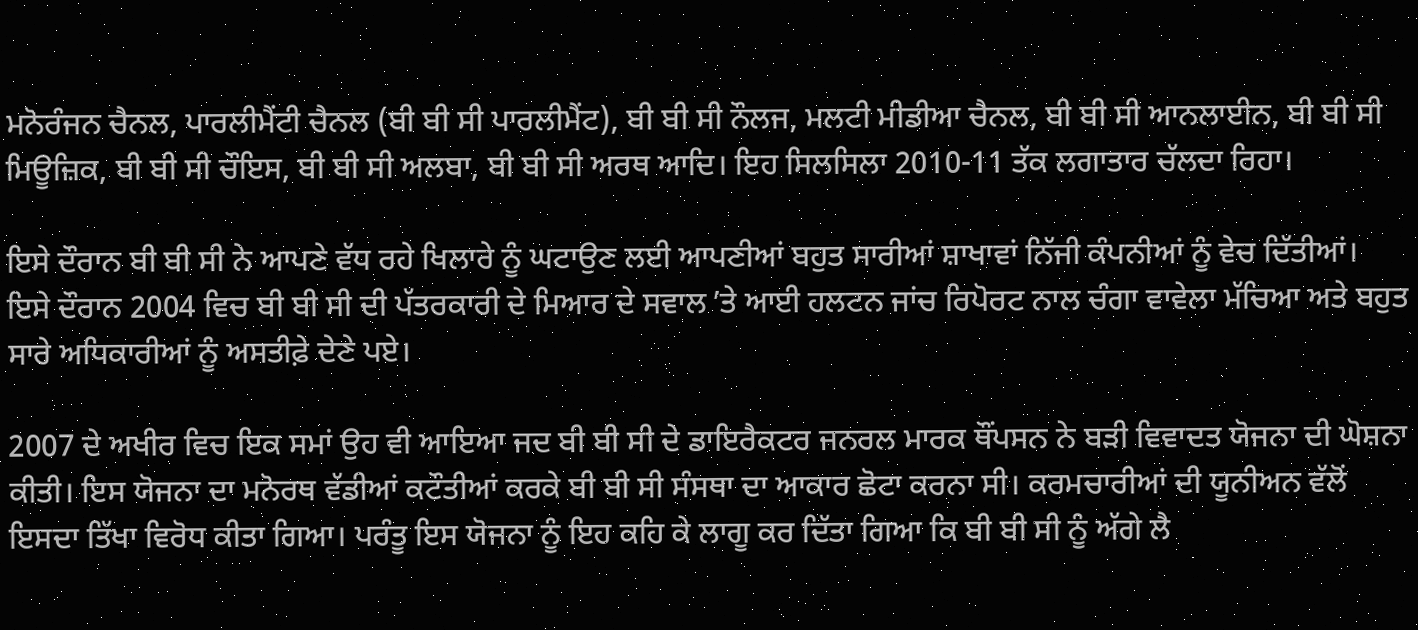ਮਨੋਰੰਜਨ ਚੈਨਲ, ਪਾਰਲੀਮੈਂਟੀ ਚੈਨਲ (ਬੀ ਬੀ ਸੀ ਪਾਰਲੀਮੈਂਟ), ਬੀ ਬੀ ਸੀ ਨੌਲਜ, ਮਲਟੀ ਮੀਡੀਆ ਚੈਨਲ, ਬੀ ਬੀ ਸੀ ਆਨਲਾਈਨ, ਬੀ ਬੀ ਸੀ ਮਿਊਜ਼ਿਕ, ਬੀ ਬੀ ਸੀ ਚੌਇਸ, ਬੀ ਬੀ ਸੀ ਅਲਬਾ, ਬੀ ਬੀ ਸੀ ਅਰਥ ਆਦਿ। ਇਹ ਸਿਲਸਿਲਾ 2010-11 ਤੱਕ ਲਗਾਤਾਰ ਚੱਲਦਾ ਰਿਹਾ।

ਇਸੇ ਦੌਰਾਨ ਬੀ ਬੀ ਸੀ ਨੇ ਆਪਣੇ ਵੱਧ ਰਹੇ ਖਿਲਾਰੇ ਨੂੰ ਘਟਾਉਣ ਲਈ ਆਪਣੀਆਂ ਬਹੁਤ ਸਾਰੀਆਂ ਸ਼ਾਖਾਵਾਂ ਨਿੱਜੀ ਕੰਪਨੀਆਂ ਨੂੰ ਵੇਚ ਦਿੱਤੀਆਂ। ਇਸੇ ਦੌਰਾਨ 2004 ਵਿਚ ਬੀ ਬੀ ਸੀ ਦੀ ਪੱਤਰਕਾਰੀ ਦੇ ਮਿਆਰ ਦੇ ਸਵਾਲ ʼਤੇ ਆਈ ਹਲਟਨ ਜਾਂਚ ਰਿਪੋਰਟ ਨਾਲ ਚੰਗਾ ਵਾਵੇਲਾ ਮੱਚਿਆ ਅਤੇ ਬਹੁਤ ਸਾਰੇ ਅਧਿਕਾਰੀਆਂ ਨੂੰ ਅਸਤੀਫ਼ੇ ਦੇਣੇ ਪਏ।

2007 ਦੇ ਅਖੀਰ ਵਿਚ ਇਕ ਸਮਾਂ ਉਹ ਵੀ ਆਇਆ ਜਦ ਬੀ ਬੀ ਸੀ ਦੇ ਡਾਇਰੈਕਟਰ ਜਨਰਲ ਮਾਰਕ ਥੌਂਪਸਨ ਨੇ ਬੜੀ ਵਿਵਾਦਤ ਯੋਜਨਾ ਦੀ ਘੋਸ਼ਨਾ ਕੀਤੀ। ਇਸ ਯੋਜਨਾ ਦਾ ਮਨੋਰਥ ਵੱਡੀਆਂ ਕਟੌਤੀਆਂ ਕਰਕੇ ਬੀ ਬੀ ਸੀ ਸੰਸਥਾ ਦਾ ਆਕਾਰ ਛੋਟਾ ਕਰਨਾ ਸੀ। ਕਰਮਚਾਰੀਆਂ ਦੀ ਯੂਨੀਅਨ ਵੱਲੋਂ ਇਸਦਾ ਤਿੱਖਾ ਵਿਰੋਧ ਕੀਤਾ ਗਿਆ। ਪਰੰਤੂ ਇਸ ਯੋਜਨਾ ਨੂੰ ਇਹ ਕਹਿ ਕੇ ਲਾਗੂ ਕਰ ਦਿੱਤਾ ਗਿਆ ਕਿ ਬੀ ਬੀ ਸੀ ਨੂੰ ਅੱਗੇ ਲੈ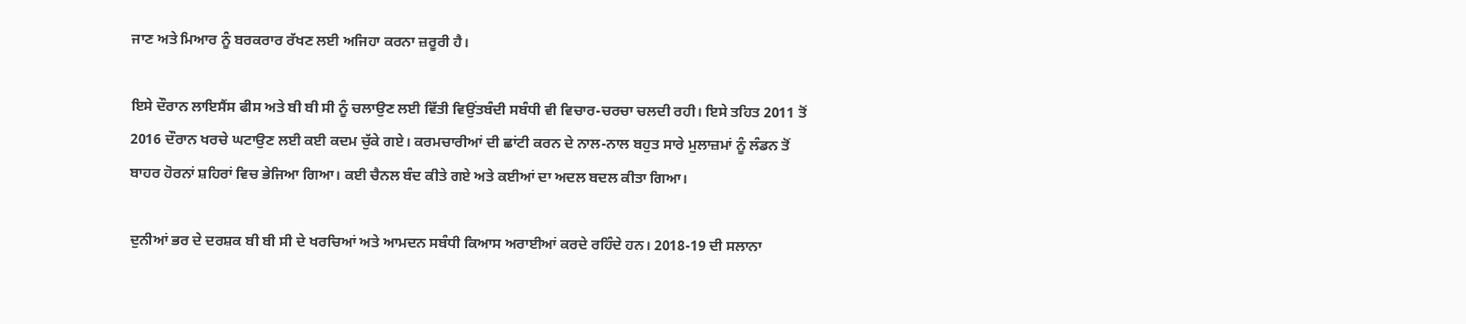ਜਾਣ ਅਤੇ ਮਿਆਰ ਨੂੰ ਬਰਕਰਾਰ ਰੱਖਣ ਲਈ ਅਜਿਹਾ ਕਰਨਾ ਜ਼ਰੂਰੀ ਹੈ।

ਇਸੇ ਦੌਰਾਨ ਲਾਇਸੈਂਸ ਫੀਸ ਅਤੇ ਬੀ ਬੀ ਸੀ ਨੂੰ ਚਲਾਉਣ ਲਈ ਵਿੱਤੀ ਵਿਉਂਤਬੰਦੀ ਸਬੰਧੀ ਵੀ ਵਿਚਾਰ-ਚਰਚਾ ਚਲਦੀ ਰਹੀ। ਇਸੇ ਤਹਿਤ 2011 ਤੋਂ 2016 ਦੌਰਾਨ ਖਰਚੇ ਘਟਾਉਣ ਲਈ ਕਈ ਕਦਮ ਚੁੱਕੇ ਗਏ। ਕਰਮਚਾਰੀਆਂ ਦੀ ਛਾਂਟੀ ਕਰਨ ਦੇ ਨਾਲ-ਨਾਲ ਬਹੁਤ ਸਾਰੇ ਮੁਲਾਜ਼ਮਾਂ ਨੂੰ ਲੰਡਨ ਤੋਂ ਬਾਹਰ ਹੋਰਨਾਂ ਸ਼ਹਿਰਾਂ ਵਿਚ ਭੇਜਿਆ ਗਿਆ। ਕਈ ਚੈਨਲ ਬੰਦ ਕੀਤੇ ਗਏ ਅਤੇ ਕਈਆਂ ਦਾ ਅਦਲ ਬਦਲ ਕੀਤਾ ਗਿਆ।

ਦੁਨੀਆਂ ਭਰ ਦੇ ਦਰਸ਼ਕ ਬੀ ਬੀ ਸੀ ਦੇ ਖਰਚਿਆਂ ਅਤੇ ਆਮਦਨ ਸਬੰਧੀ ਕਿਆਸ ਅਰਾਈਆਂ ਕਰਦੇ ਰਹਿੰਦੇ ਹਨ। 2018-19 ਦੀ ਸਲਾਨਾ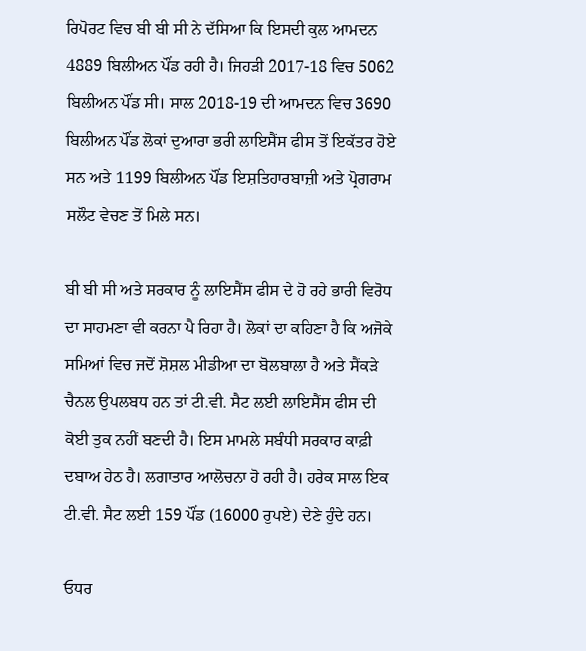ਰਿਪੋਰਟ ਵਿਚ ਬੀ ਬੀ ਸੀ ਨੇ ਦੱਸਿਆ ਕਿ ਇਸਦੀ ਕੁਲ ਆਮਦਨ 4889 ਬਿਲੀਅਨ ਪੌਂਡ ਰਹੀ ਹੈ। ਜਿਹੜੀ 2017-18 ਵਿਚ 5062 ਬਿਲੀਅਨ ਪੌਂਡ ਸੀ। ਸਾਲ 2018-19 ਦੀ ਆਮਦਨ ਵਿਚ 3690 ਬਿਲੀਅਨ ਪੌਂਡ ਲੋਕਾਂ ਦੁਆਰਾ ਭਰੀ ਲਾਇਸੈਂਸ ਫੀਸ ਤੋਂ ਇਕੱਤਰ ਹੋਏ ਸਨ ਅਤੇ 1199 ਬਿਲੀਅਨ ਪੌਂਡ ਇਸ਼ਤਿਹਾਰਬਾਜ਼ੀ ਅਤੇ ਪ੍ਰੋਗਰਾਮ ਸਲੌਟ ਵੇਚਣ ਤੋਂ ਮਿਲੇ ਸਨ।

ਬੀ ਬੀ ਸੀ ਅਤੇ ਸਰਕਾਰ ਨੂੰ ਲਾਇਸੈਂਸ ਫੀਸ ਦੇ ਹੋ ਰਹੇ ਭਾਰੀ ਵਿਰੋਧ ਦਾ ਸਾਹਮਣਾ ਵੀ ਕਰਨਾ ਪੈ ਰਿਹਾ ਹੈ। ਲੋਕਾਂ ਦਾ ਕਹਿਣਾ ਹੈ ਕਿ ਅਜੋਕੇ ਸਮਿਆਂ ਵਿਚ ਜਦੋਂ ਸ਼ੋਸ਼ਲ ਮੀਡੀਆ ਦਾ ਬੋਲਬਾਲਾ ਹੈ ਅਤੇ ਸੈਂਕੜੇ ਚੈਨਲ ਉਪਲਬਧ ਹਨ ਤਾਂ ਟੀ.ਵੀ. ਸੈਟ ਲਈ ਲਾਇਸੈਂਸ ਫੀਸ ਦੀ ਕੋਈ ਤੁਕ ਨਹੀਂ ਬਣਦੀ ਹੈ। ਇਸ ਮਾਮਲੇ ਸਬੰਧੀ ਸਰਕਾਰ ਕਾਫ਼ੀ ਦਬਾਅ ਹੇਠ ਹੈ। ਲਗਾਤਾਰ ਆਲੋਚਨਾ ਹੋ ਰਹੀ ਹੈ। ਹਰੇਕ ਸਾਲ ਇਕ ਟੀ.ਵੀ. ਸੈਟ ਲਈ 159 ਪੌਂਡ (16000 ਰੁਪਏ) ਦੇਣੇ ਹੁੰਦੇ ਹਨ।

ਓਧਰ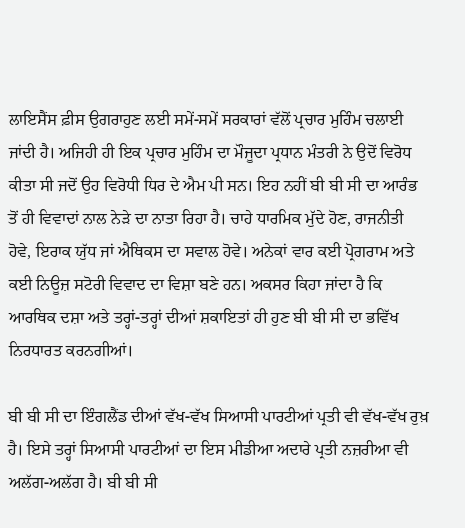ਲਾਇਸੈਂਸ ਫ਼ੀਸ ਉਗਰਾਹੁਣ ਲਈ ਸਮੇਂ-ਸਮੇਂ ਸਰਕਾਰਾਂ ਵੱਲੋਂ ਪ੍ਰਚਾਰ ਮੁਹਿੰਮ ਚਲਾਈ ਜਾਂਦੀ ਹੈ। ਅਜਿਹੀ ਹੀ ਇਕ ਪ੍ਰਚਾਰ ਮੁਹਿੰਮ ਦਾ ਮੌਜੂਦਾ ਪ੍ਰਧਾਨ ਮੰਤਰੀ ਨੇ ਉਦੋਂ ਵਿਰੋਧ ਕੀਤਾ ਸੀ ਜਦੋਂ ਉਹ ਵਿਰੋਧੀ ਧਿਰ ਦੇ ਐਮ ਪੀ ਸਨ। ਇਹ ਨਹੀਂ ਬੀ ਬੀ ਸੀ ਦਾ ਆਰੰਭ ਤੋਂ ਹੀ ਵਿਵਾਦਾਂ ਨਾਲ ਨੇੜੇ ਦਾ ਨਾਤਾ ਰਿਹਾ ਹੈ। ਚਾਹੇ ਧਾਰਮਿਕ ਮੁੱਦੇ ਹੋਣ, ਰਾਜਨੀਤੀ ਹੋਵੇ, ਇਰਾਕ ਯੁੱਧ ਜਾਂ ਐਥਿਕਸ ਦਾ ਸਵਾਲ ਹੋਵੇ। ਅਨੇਕਾਂ ਵਾਰ ਕਈ ਪ੍ਰੋਗਰਾਮ ਅਤੇ ਕਈ ਨਿਊਜ਼ ਸਟੋਰੀ ਵਿਵਾਦ ਦਾ ਵਿਸ਼ਾ ਬਣੇ ਹਨ। ਅਕਸਰ ਕਿਹਾ ਜਾਂਦਾ ਹੈ ਕਿ ਆਰਥਿਕ ਦਸ਼ਾ ਅਤੇ ਤਰ੍ਹਾਂ-ਤਰ੍ਹਾਂ ਦੀਆਂ ਸ਼ਕਾਇਤਾਂ ਹੀ ਹੁਣ ਬੀ ਬੀ ਸੀ ਦਾ ਭਵਿੱਖ ਨਿਰਧਾਰਤ ਕਰਨਗੀਆਂ।

ਬੀ ਬੀ ਸੀ ਦਾ ਇੰਗਲੈਂਡ ਦੀਆਂ ਵੱਖ-ਵੱਖ ਸਿਆਸੀ ਪਾਰਟੀਆਂ ਪ੍ਰਤੀ ਵੀ ਵੱਖ-ਵੱਖ ਰੁਖ਼ ਹੈ। ਇਸੇ ਤਰ੍ਹਾਂ ਸਿਆਸੀ ਪਾਰਟੀਆਂ ਦਾ ਇਸ ਮੀਡੀਆ ਅਦਾਰੇ ਪ੍ਰਤੀ ਨਜ਼ਰੀਆ ਵੀ ਅਲੱਗ-ਅਲੱਗ ਹੈ। ਬੀ ਬੀ ਸੀ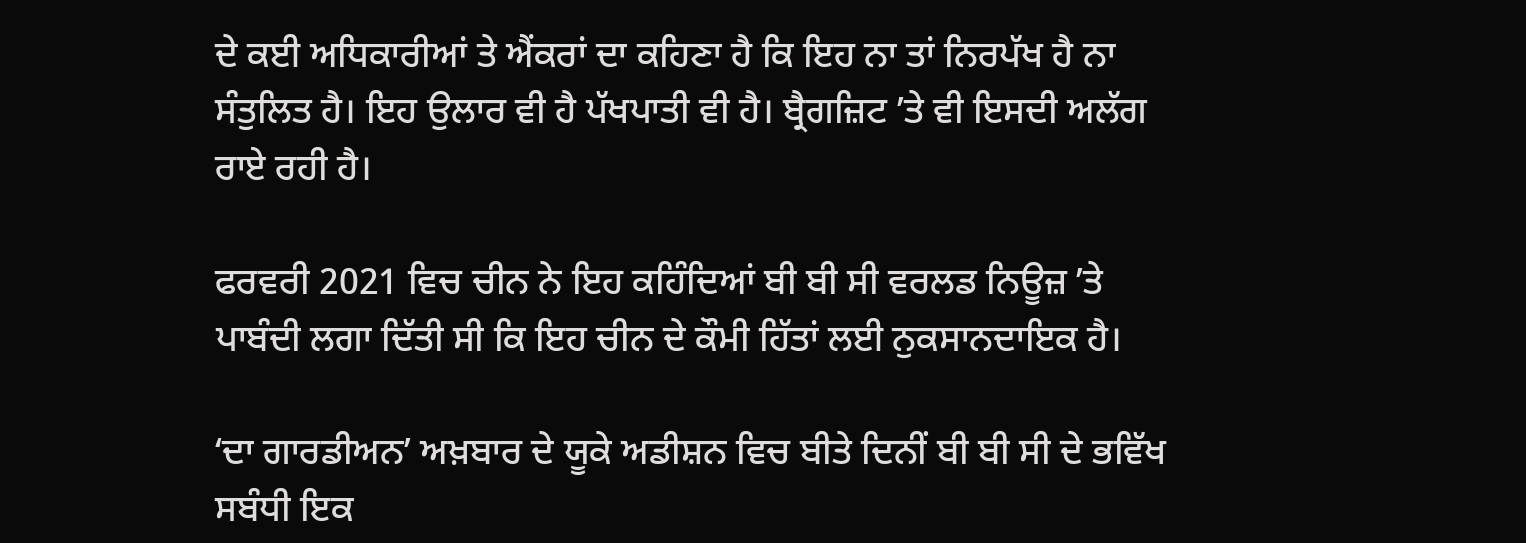ਦੇ ਕਈ ਅਧਿਕਾਰੀਆਂ ਤੇ ਐਂਕਰਾਂ ਦਾ ਕਹਿਣਾ ਹੈ ਕਿ ਇਹ ਨਾ ਤਾਂ ਨਿਰਪੱਖ ਹੈ ਨਾ ਸੰਤੁਲਿਤ ਹੈ। ਇਹ ਉਲਾਰ ਵੀ ਹੈ ਪੱਖਪਾਤੀ ਵੀ ਹੈ। ਬ੍ਰੈਗਜ਼ਿਟ ʼਤੇ ਵੀ ਇਸਦੀ ਅਲੱਗ ਰਾਏ ਰਹੀ ਹੈ।

ਫਰਵਰੀ 2021 ਵਿਚ ਚੀਨ ਨੇ ਇਹ ਕਹਿੰਦਿਆਂ ਬੀ ਬੀ ਸੀ ਵਰਲਡ ਨਿਊਜ਼ ʼਤੇ ਪਾਬੰਦੀ ਲਗਾ ਦਿੱਤੀ ਸੀ ਕਿ ਇਹ ਚੀਨ ਦੇ ਕੌਮੀ ਹਿੱਤਾਂ ਲਈ ਨੁਕਸਾਨਦਾਇਕ ਹੈ।

ʻਦਾ ਗਾਰਡੀਅਨʼ ਅਖ਼ਬਾਰ ਦੇ ਯੂਕੇ ਅਡੀਸ਼ਨ ਵਿਚ ਬੀਤੇ ਦਿਨੀਂ ਬੀ ਬੀ ਸੀ ਦੇ ਭਵਿੱਖ ਸਬੰਧੀ ਇਕ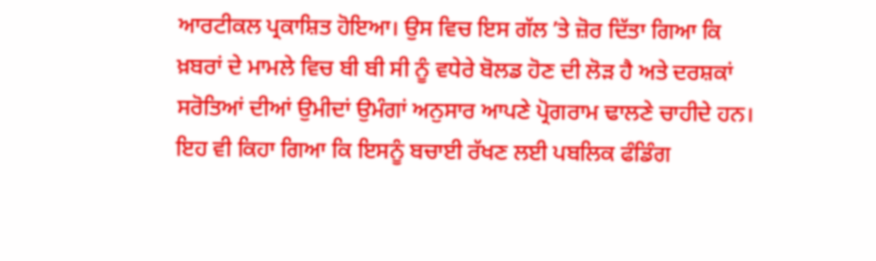ਆਰਟੀਕਲ ਪ੍ਰਕਾਸ਼ਿਤ ਹੋਇਆ। ਉਸ ਵਿਚ ਇਸ ਗੱਲ ʼਤੇ ਜ਼ੋਰ ਦਿੱਤਾ ਗਿਆ ਕਿ ਖ਼ਬਰਾਂ ਦੇ ਮਾਮਲੇ ਵਿਚ ਬੀ ਬੀ ਸੀ ਨੂੰ ਵਧੇਰੇ ਬੋਲਡ ਹੋਣ ਦੀ ਲੋੜ ਹੈ ਅਤੇ ਦਰਸ਼ਕਾਂ ਸਰੋਤਿਆਂ ਦੀਆਂ ਉਮੀਦਾਂ ਉਮੰਗਾਂ ਅਨੁਸਾਰ ਆਪਣੇ ਪ੍ਰੋਗਰਾਮ ਢਾਲਣੇ ਚਾਹੀਦੇ ਹਨ। ਇਹ ਵੀ ਕਿਹਾ ਗਿਆ ਕਿ ਇਸਨੂੰ ਬਚਾਈ ਰੱਖਣ ਲਈ ਪਬਲਿਕ ਫੰਡਿੰਗ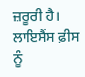ਜ਼ਰੂਰੀ ਹੈ। ਲਾਇਸੈਂਸ ਫ਼ੀਸ ਨੂੰ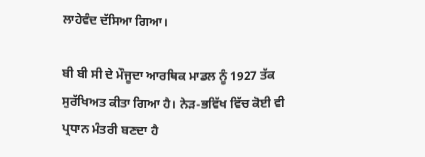ਲਾਹੇਵੰਦ ਦੱਸਿਆ ਗਿਆ।

ਬੀ ਬੀ ਸੀ ਦੇ ਮੌਜੂਦਾ ਆਰਥਿਕ ਮਾਡਲ ਨੂੰ 1927 ਤੱਕ ਸੁਰੱਖਿਅਤ ਕੀਤਾ ਗਿਆ ਹੈ। ਨੇੜ-ਭਵਿੱਖ ਵਿੱਚ ਕੋਈ ਵੀ ਪ੍ਰਧਾਨ ਮੰਤਰੀ ਬਣਦਾ ਹੈ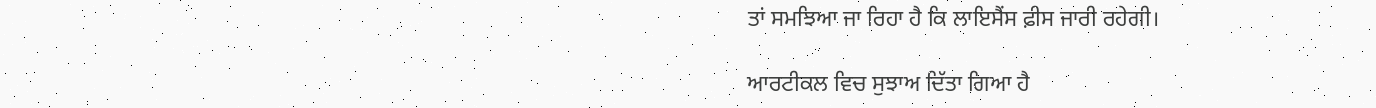ਤਾਂ ਸਮਝਿਆ ਜਾ ਰਿਹਾ ਹੈ ਕਿ ਲਾਇਸੈਂਸ ਫ਼ੀਸ ਜਾਰੀ ਰਹੇਗੀ।

ਆਰਟੀਕਲ ਵਿਚ ਸੁਝਾਅ ਦਿੱਤਾ ਗਿਆ ਹੈ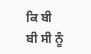ਕਿ ਬੀ ਬੀ ਸੀ ਨੂੰ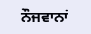ਨੌਜਵਾਨਾਂ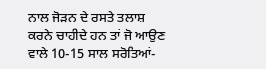ਨਾਲ ਜੋੜਨ ਦੇ ਰਸਤੇ ਤਲਾਸ਼ ਕਰਨੇ ਚਾਹੀਦੇ ਹਨ ਤਾਂ ਜੋ ਆਉਣ ਵਾਲੇ 10-15 ਸਾਲ ਸਰੋਤਿਆਂ-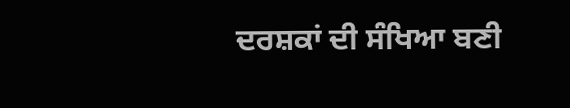ਦਰਸ਼ਕਾਂ ਦੀ ਸੰਖਿਆ ਬਣੀ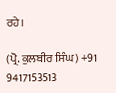ਰਹੇ।

(ਪ੍ਰੋ. ਕੁਲਬੀਰ ਸਿੰਘ) +91 9417153513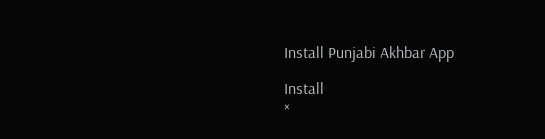Install Punjabi Akhbar App

Install
×